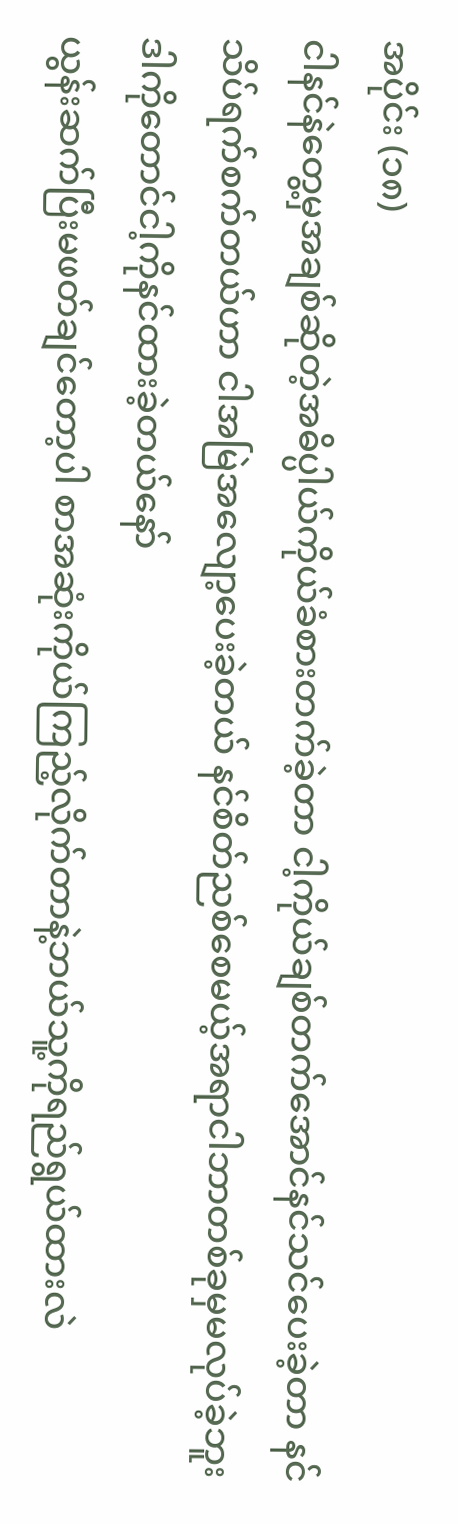အပိုင်း (၁၈)
ငါနင်နဲတွေ့မှအချစ်ဆိုတဲ့အဓိပ္ပါယ်ကိုယ်ခံစားတက်ခဲ့တာ ငါ့ကိုယ်ချစ်တက်အောင်နင်သင်ပေးခဲ့တာ နင်သိပ်ရက်စက်တယ်ဟာ ငါအမြဲအလျော့ပေးခဲ့တယ် နင်စိတ်ညစ်စေမယ့်အရာငါဘာတစ်ခုမှမလုပ်ခဲ့ဘူး
ဒါကိုတောင်ငါ့ကိုနင်ထားခဲ့တယ်နော်
ယွန်းဆက်ပြီးမဖတ်ချင်တော့ပါ စာအဆုံးကိုယ်ကြည့်လိုက်တာနဲ့ဘယ်သူ့ကိုရည်ရွယ်ထားလဲ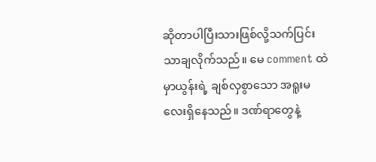ဆိုတာပါပြီးသားဖြစ်လို့သက်ပြင်းသာချလိုက်သည်။ မေ comment ထဲမှာယွန်းရဲ့ ချစ်လှစွာသော အရူးမလေးရှိနေသည်။ ဒဏ်ရာတွေနဲ့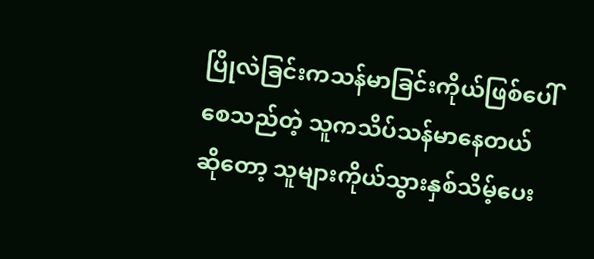ပြိုလဲခြင်းကသန်မာခြင်းကိုယ်ဖြစ်ပေါ်စေသည်တဲ့ သူကသိပ်သန်မာနေတယ်ဆိုတော့ သူများကိုယ်သွားနှစ်သိမ့်ပေး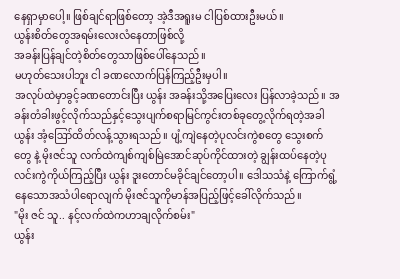နေရှာမှာပေါ့။ ဖြစ်ချင်ရာဖြစ်တော့ အဲ့ဒီအရူးမ ငါပြစ်ထားဦးမယ်။
ယွန်းစိတ်တွေအရမ်းလေးလံနေတာဖြစ်လို့
အခန်းပြန်ချင်တဲ့စိတ်တွေသာဖြစ်ပေါ်နေသည်။
မဟုတ်သေးပါဘူး ငါ ခဏလောက်ပြန်ကြည့်ဦးမှပါ။
အလုပ်ထဲမှာခွင့်ခဏတောင်းပြီး ယွန်း အခန်းသို့အပြေးလေး ပြန်လာခဲ့သည်။ အခန်းတံခါးဖွင့်လိုက်သည်နှင့်သွေးပျက်စရာမြင်ကွင်းတစ်ခုတွေ့လိုက်ရတဲ့အခါ ယွန်း အံ့ဪထိတ်လန့်သွားရသည်။ ပျံ့ကျဲနေတဲ့ပုလင်းကွဲစတွေ သွေးစက်တွေ နဲ့ မိုးဇင်သူ လက်ထဲကျစ်ကျစ်မြဲအောင်ဆုပ်ကိုင်ထားတဲ့ ချွန်းထပ်နေတဲ့ပုလင်းကွဲကိုယ်ကြည့်ပြီး ယွန်း ဒူးတောင်မခိုင်ချင်တော့ပါ။ ဒေါသသံနဲ့ ကြောက်ရွံ့နေသောအသံပါရောလျက် မိုးဇင်သူကိုမာန်အပြည့်ဖြင့်ခေါ်လိုက်သည်။
"မိုး ဇင် သူ.. နင့်လက်ထဲကဟာချလိုက်စမ်း"
ယွန်း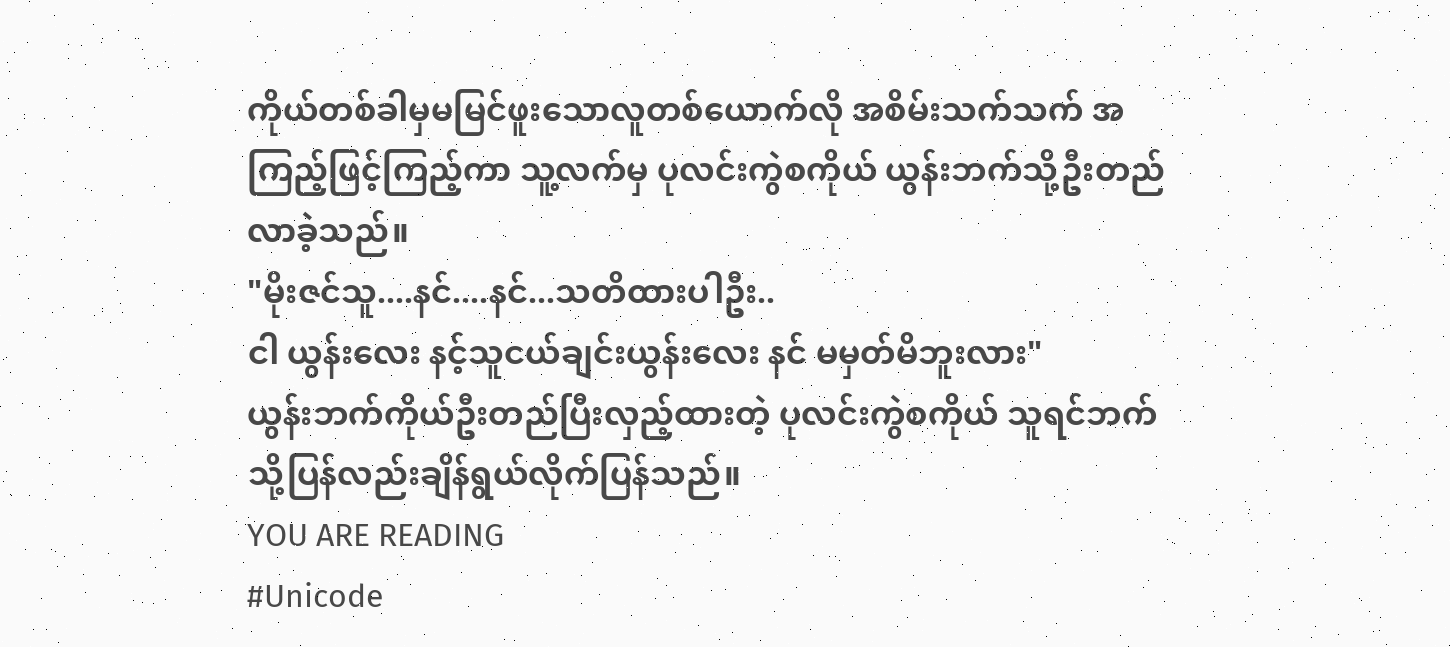ကိုယ်တစ်ခါမှမမြင်ဖူးသောလူတစ်ယောက်လို အစိမ်းသက်သက် အကြည့်ဖြင့်ကြည့်ကာ သူ့လက်မှ ပုလင်းကွဲစကိုယ် ယွန်းဘက်သို့ဦးတည်လာခဲ့သည်။
"မိုးဇင်သူ....နင်....နင်...သတိထားပါဦး..
ငါ ယွန်းလေး နင့်သူငယ်ချင်းယွန်းလေး နင် မမှတ်မိဘူးလား"
ယွန်းဘက်ကိုယ်ဦးတည်ပြီးလှည့်ထားတဲ့ ပုလင်းကွဲစကိုယ် သူရင်ဘက်သို့ပြန်လည်းချိန်ရွယ်လိုက်ပြန်သည်။
YOU ARE READING
#Unicode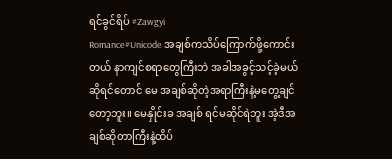ရင်ခွင်ရိပ် #Zawgyi
Romance#Unicode အချစ်ကသိပ်ကြောက်ဖို့ကောင်းတယ် နာကျင်စရာတွေကြီးဘဲ အခါအခွင့်သင့်ခဲ့မယ်ဆိုရင်တောင် မေ အချစ်ဆိုတဲ့အရာကြီးနဲ့မတွေ့ချင်တော့ဘူး။ မေနှိုင်းခ အချစ် ရင်မဆိုင်ရဲဘူး အဲ့ဒီအချစ်ဆိုတာကြီးနဲ့ထိပ်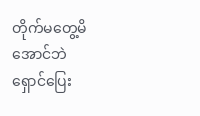တိုက်မတွေ့မိအောင်ဘဲ ရှောင်ပြေး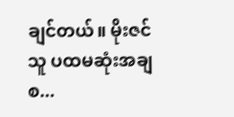ချင်တယ်။ မိုးဇင်သူ ပထမဆုံးအချစ...